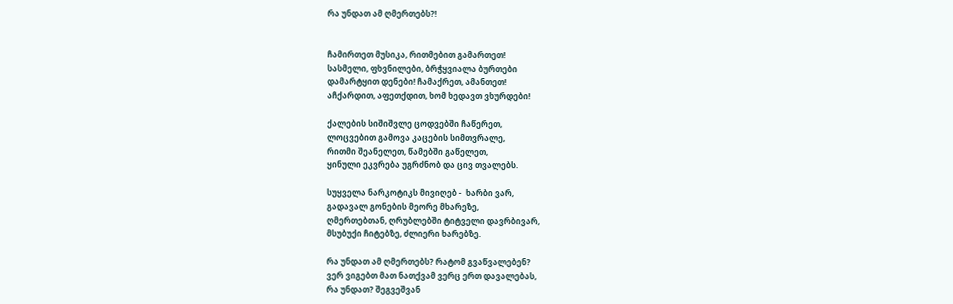რა უნდათ ამ ღმერთებს?!


ჩამირთეთ მუსიკა, რითმებით გამართეთ!
სასმელი, ფხვნილები, ბრჭყვიალა ბურთები
დამარტყით დენები! ჩამაქრეთ, ამანთეთ!
აჩქარდით, აფეთქდით, ხომ ხედავთ ვხურდები!

ქალების სიშიშვლე ცოდვებში ჩაწერეთ,
ლოცვებით გამოვა კაცების სიმთვრალე,
რითმი შეანელეთ, წამებში გაწელეთ,
ყინული ეკვრება უგრძნობ და ცივ თვალებს.

სუყველა ნარკოტიკს მივიღებ -  ხარბი ვარ,
გადავალ გონების მეორე მხარეზე,
ღმერთებთან, ღრუბლებში ტიტველი დავრბივარ,
მსუბუქი ჩიტებზე, ძლიერი ხარებზე.

რა უნდათ ამ ღმერთებს? რატომ გვაწვალებენ?
ვერ ვიგებთ მათ ნათქვამ ვერც ერთ დავალებას,
რა უნდათ? შეგვეშვან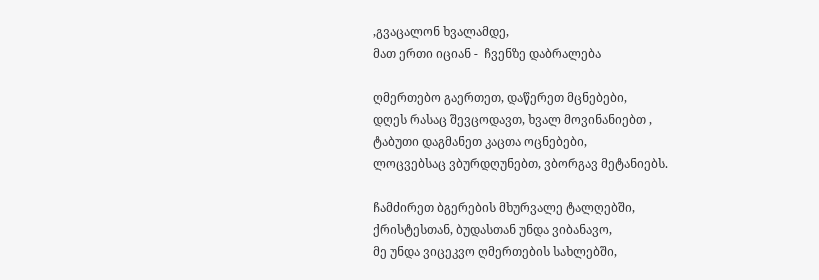,გვაცალონ ხვალამდე,
მათ ერთი იციან -  ჩვენზე დაბრალება

ღმერთებო გაერთეთ, დაწერეთ მცნებები,
დღეს რასაც შევცოდავთ, ხვალ მოვინანიებთ ,
ტაბუთი დაგმანეთ კაცთა ოცნებები,
ლოცვებსაც ვბურდღუნებთ, ვბორგავ მეტანიებს.

ჩამძირეთ ბგერების მხურვალე ტალღებში,
ქრისტესთან, ბუდასთან უნდა ვიბანავო,
მე უნდა ვიცეკვო ღმერთების სახლებში,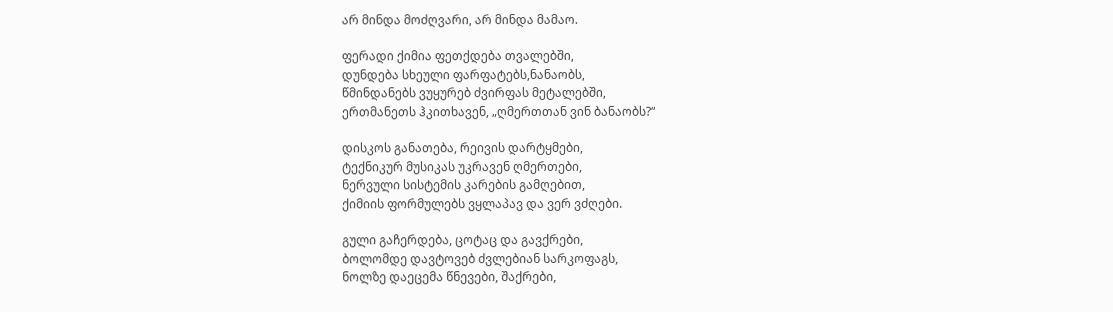არ მინდა მოძღვარი, არ მინდა მამაო.

ფერადი ქიმია ფეთქდება თვალებში,
დუნდება სხეული ფარფატებს,ნანაობს,
წმინდანებს ვუყურებ ძვირფას მეტალებში,
ერთმანეთს ჰკითხავენ, „ღმერთთან ვინ ბანაობს?“

დისკოს განათება, რეივის დარტყმები,
ტექნიკურ მუსიკას უკრავენ ღმერთები,
ნერვული სისტემის კარების გამღებით,
ქიმიის ფორმულებს ვყლაპავ და ვერ ვძღები.

გული გაჩერდება, ცოტაც და გავქრები,
ბოლომდე დავტოვებ ძვლებიან სარკოფაგს,
ნოლზე დაეცემა წნევები, შაქრები,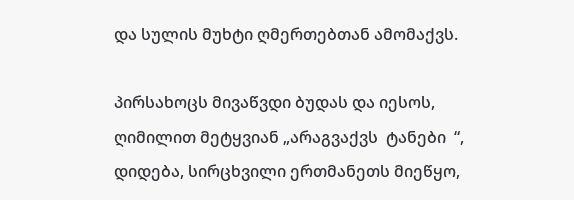და სულის მუხტი ღმერთებთან ამომაქვს.

პირსახოცს მივაწვდი ბუდას და იესოს,
ღიმილით მეტყვიან „არაგვაქვს  ტანები  “,
დიდება, სირცხვილი ერთმანეთს მიეწყო,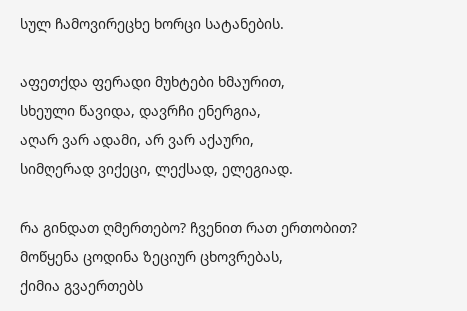სულ ჩამოვირეცხე ხორცი სატანების.

აფეთქდა ფერადი მუხტები ხმაურით,
სხეული წავიდა, დავრჩი ენერგია,
აღარ ვარ ადამი, არ ვარ აქაური,
სიმღერად ვიქეცი, ლექსად, ელეგიად.

რა გინდათ ღმერთებო? ჩვენით რათ ერთობით?
მოწყენა ცოდინა ზეციურ ცხოვრებას,
ქიმია გვაერთებს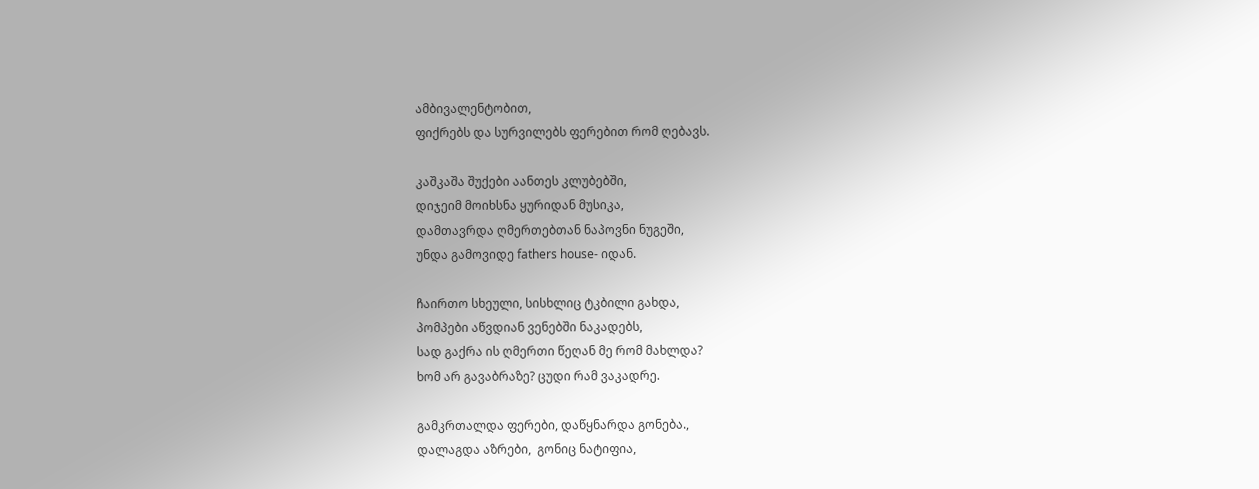ამბივალენტობით,
ფიქრებს და სურვილებს ფერებით რომ ღებავს.

კაშკაშა შუქები აანთეს კლუბებში,
დიჯეიმ მოიხსნა ყურიდან მუსიკა,
დამთავრდა ღმერთებთან ნაპოვნი ნუგეში,
უნდა გამოვიდე fathers house- იდან.

ჩაირთო სხეული, სისხლიც ტკბილი გახდა,
პომპები აწვდიან ვენებში ნაკადებს,
სად გაქრა ის ღმერთი წეღან მე რომ მახლდა?
ხომ არ გავაბრაზე? ცუდი რამ ვაკადრე.

გამკრთალდა ფერები, დაწყნარდა გონება.,
დალაგდა აზრები,  გონიც ნატიფია,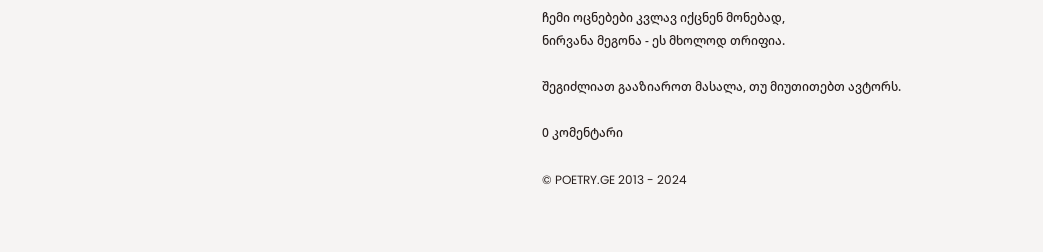ჩემი ოცნებები კვლავ იქცნენ მონებად,
ნირვანა მეგონა - ეს მხოლოდ თრიფია.

შეგიძლიათ გააზიაროთ მასალა, თუ მიუთითებთ ავტორს.

0 კომენტარი

© POETRY.GE 2013 - 2024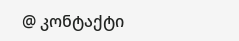@ კონტაქტი